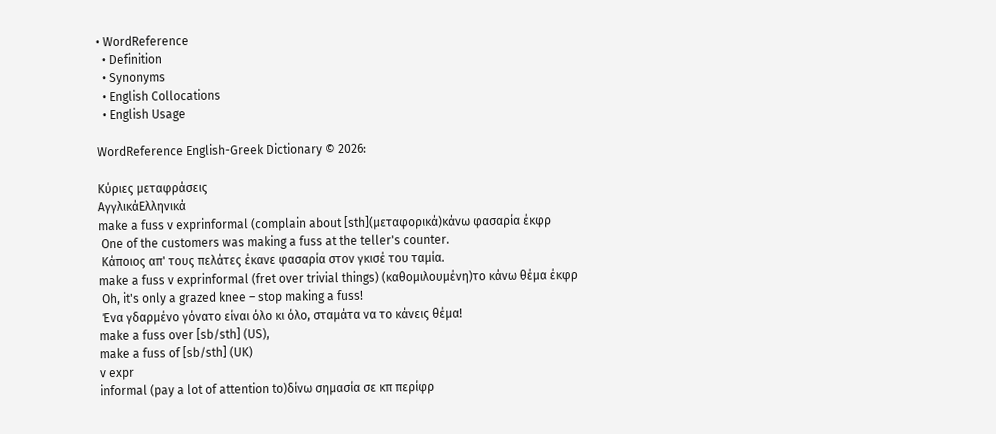• WordReference
  • Definition
  • Synonyms
  • English Collocations
  • English Usage

WordReference English-Greek Dictionary © 2026:

Κύριες μεταφράσεις
ΑγγλικάΕλληνικά
make a fuss v exprinformal (complain about [sth](μεταφορικά)κάνω φασαρία έκφρ
 One of the customers was making a fuss at the teller's counter.
 Κάποιος απ' τους πελάτες έκανε φασαρία στον γκισέ του ταμία.
make a fuss v exprinformal (fret over trivial things) (καθομιλουμένη)το κάνω θέμα έκφρ
 Oh, it's only a grazed knee – stop making a fuss!
 Ένα γδαρμένο γόνατο είναι όλο κι όλο, σταμάτα να το κάνεις θέμα!
make a fuss over [sb/sth] (US),
make a fuss of [sb/sth] (UK)
v expr
informal (pay a lot of attention to)δίνω σημασία σε κπ περίφρ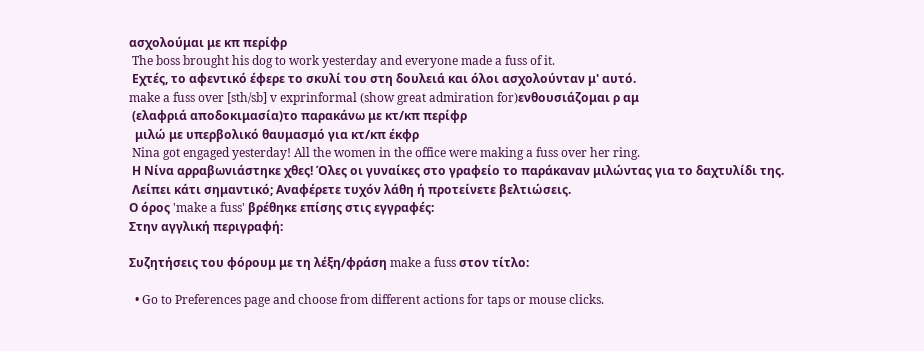ασχολούμαι με κπ περίφρ
 The boss brought his dog to work yesterday and everyone made a fuss of it.
 Εχτές, το αφεντικό έφερε το σκυλί του στη δουλειά και όλοι ασχολούνταν μ' αυτό.
make a fuss over [sth/sb] v exprinformal (show great admiration for)ενθουσιάζομαι ρ αμ
 (ελαφριά αποδοκιμασία)το παρακάνω με κτ/κπ περίφρ
  μιλώ με υπερβολικό θαυμασμό για κτ/κπ έκφρ
 Nina got engaged yesterday! All the women in the office were making a fuss over her ring.
 Η Νίνα αρραβωνιάστηκε χθες! Όλες οι γυναίκες στο γραφείο το παράκαναν μιλώντας για το δαχτυλίδι της.
 Λείπει κάτι σημαντικό; Αναφέρετε τυχόν λάθη ή προτείνετε βελτιώσεις.
Ο όρος 'make a fuss' βρέθηκε επίσης στις εγγραφές:
Στην αγγλική περιγραφή:

Συζητήσεις του φόρουμ με τη λέξη/φράση make a fuss στον τίτλο:

  • Go to Preferences page and choose from different actions for taps or mouse clicks.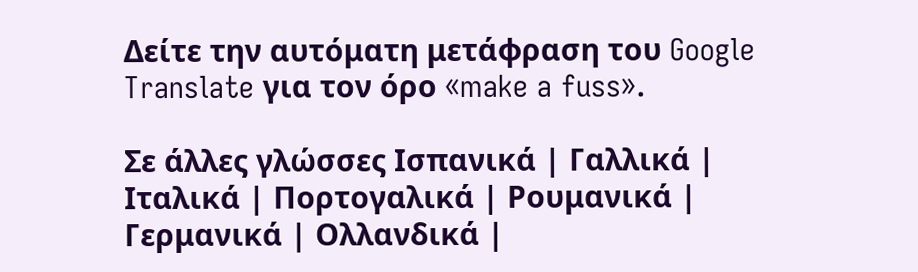Δείτε την αυτόματη μετάφραση του Google Translate για τον όρο «make a fuss».

Σε άλλες γλώσσες Ισπανικά | Γαλλικά | Ιταλικά | Πορτογαλικά | Ρουμανικά | Γερμανικά | Ολλανδικά |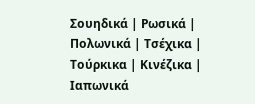Σουηδικά | Ρωσικά | Πολωνικά | Τσέχικα | Τούρκικα | Κινέζικα | Ιαπωνικά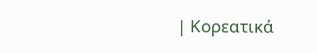| Κορεατικά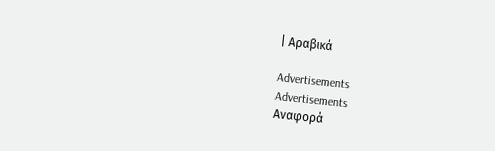| Αραβικά

Advertisements
Advertisements
Αναφορά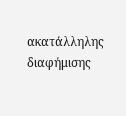ακατάλληλης διαφήμισης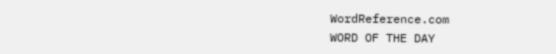WordReference.com
WORD OF THE DAY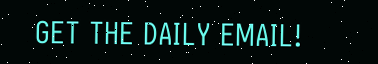GET THE DAILY EMAIL!